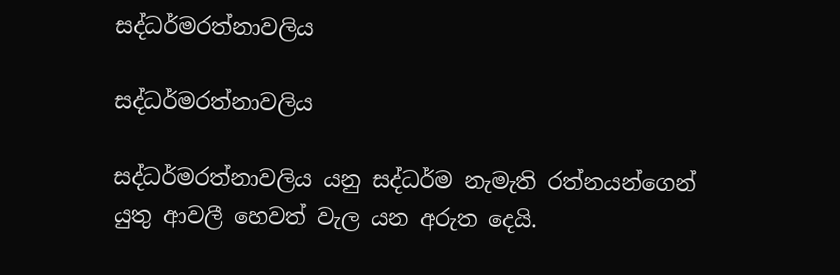සද්ධර්මරත්නාවලිය

සද්ධර්මරත්නාවලිය

සද්ධර්මරත්නාවලිය යනු සද්ධර්ම නැමැති රත්නයන්ගෙන් යුතු ආවලී හෙවත් වැල යන අරුත දෙයි.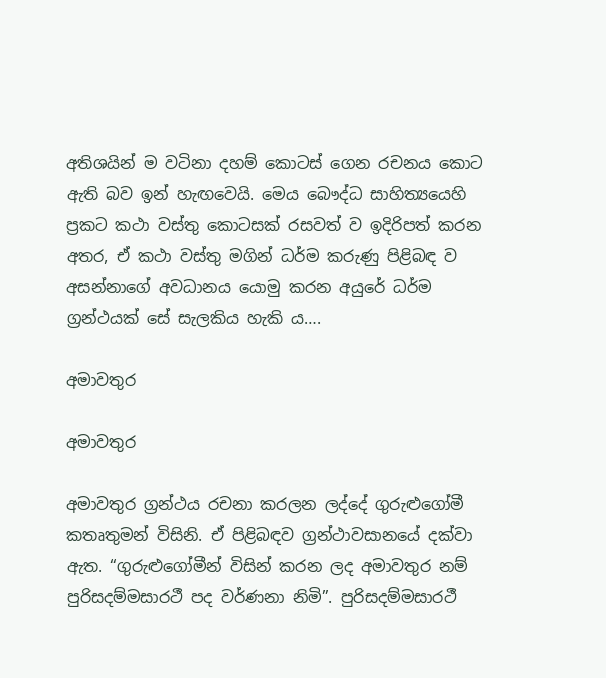අතිශයින් ම වටිනා දහම් කොටස් ගෙන රචනය කොට ඇති බව ඉන් හැඟවෙයි. මෙය බෞද්ධ සාහිත්‍යයෙහි ප්‍රකට කථා වස්තු කොටසක් රසවත් ව ඉදිරිපත් කරන අතර, ඒ කථා වස්තු මගින් ධර්ම කරුණු පිළිබඳ ව අසන්නාගේ අවධානය යොමු කරන අයුරේ ධර්ම ග්‍රන්ථයක් සේ සැලකිය හැකි ය….

අමාවතුර

අමාවතුර

අමාවතුර ග්‍රන්ථය රචනා කරලන ලද්දේ ගුරුළුගෝමී කතෘතුමන් විසිනි. ඒ පිළිබඳව ග්‍රන්ථාවසානයේ දක්වා ඇත. “ගුරුළුගෝමීන් විසින් කරන ලද අමාවතුර නම් පුරිසදම්මසාරථී පද වර්ණනා නිමි”. පුරිසදම්මසාරථී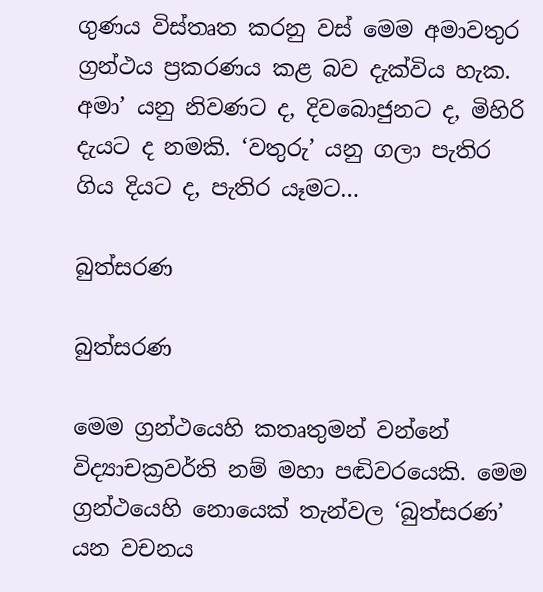ගුණය විස්තෘත කරනු වස් මෙම අමාවතුර ග්‍රන්ථය ප්‍රකරණය කළ බව දැක්විය හැක. අමා’ යනු නිවණට ද, දිවබොජුනට ද, මිහිරි දැයට ද නමකි. ‘වතුරු’ යනු ගලා පැතිර ගිය දියට ද, පැතිර යෑමට…

බුත්සරණ

බුත්සරණ

මෙම ග්‍රන්ථයෙහි කතෘතුමන් වන්නේ විද්‍යාචක්‍රවර්ති නම් මහා පඬිවරයෙකි. මෙම ග්‍රන්ථයෙහි නොයෙක් තැන්වල ‘බුත්සරණ’ යන වචනය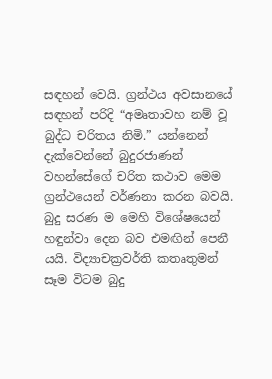සඳහන් වෙයි. ග්‍රන්ථය අවසානයේ සඳහන් පරිදි “අමෘතාවහ නම් වූ බුද්ධ චරිතය නිමි.” යන්නෙන් දැක්වෙන්නේ බුදුරජාණන් වහන්සේගේ චරිත කථාව මෙම ග්‍රන්ථයෙන් වර්ණනා කරන බවයි. බුදු සරණ ම මෙහි විශේෂයෙන් හඳුන්වා දෙන බව එමඟින් පෙනී යයි. විද්‍යාචක්‍රවර්ති කතෘතුමන් සෑම විටම බුදු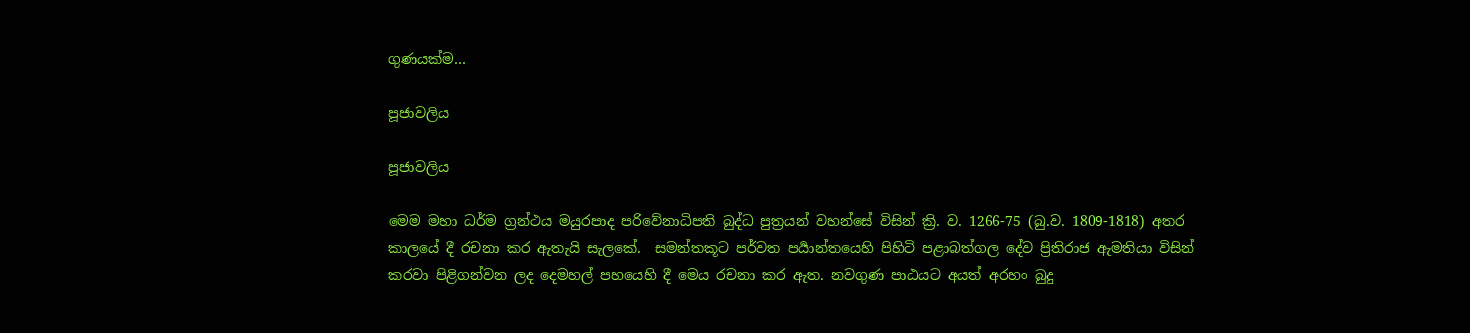ගුණයක්ම…

පූජාවලිය

පූජාවලිය

මෙම මහා ධර්ම ග්‍රන්ථය මයුරපාද පරිවේනාධිපති බුද්ධ පුත්‍රයන් වහන්සේ විසින් ක්‍රි. ව. 1266-75 (බු.ව. 1809-1818) අතර කාලයේ දී රචනා කර ඇතැයි සැලකේ.  සමන්තකූට පර්වත පර්‍යාන්තයෙහි පිහිටි පළාබත්ගල දේව ප්‍රිතිරාජ ඇමතියා විසින් කරවා පිළිගන්වන ලද ‍දෙමහල් පහයෙහි දී මෙය රචනා කර ඇත. නවගුණ පාඨයට අයත් අරහං බුදු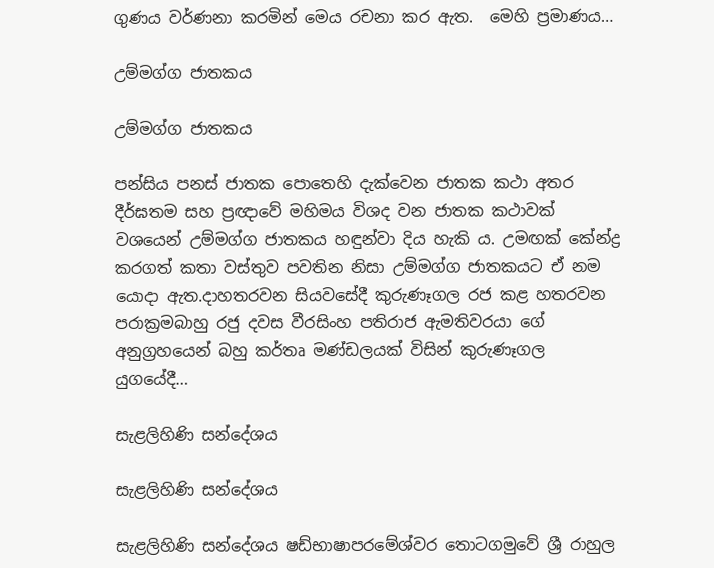ගුණය වර්ණනා කරමින් මෙය රචනා කර ඇත.  මෙහි ප්‍රමාණය…

උම්මග්ග ජාතකය

උම්මග්ග ජාතකය

පන්සිය පනස් ජාතක පොතෙහි දැක්වෙන ජාතක කථා අතර දීර්ඝතම සහ ප්‍රඥාවේ මහිමය විශද වන ජාතක කථාවක් වශයෙන් උම්මග්ග ජාතකය හඳුන්වා දිය හැකි ය. උමඟක් කේන්ද්‍ර කරගත් කතා වස්තුව පවතින නිසා උම්මග්ග ජාතකයට ඒ නම යොදා ඇත.දාහතරවන සියවසේදී කුරුණෑගල රජ කළ හතරවන පරාක්‍රමබාහු රජු දවස වීරසිංහ පතිරාජ ඇමතිවරයා ගේ අනුග්‍රහයෙන් බහු කර්තෘ මණ්ඩලයක් විසින් කුරුණෑගල යුගයේදී…

සැළලිහිණි සන්දේශය

සැළලිහිණි සන්දේශය

සැළලිහිණි සන්දේශය ෂඩ්භාෂාපර‍මේශ්වර තොටගමුවේ ශ්‍රී රාහුල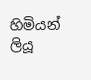හිමියන් ලියූ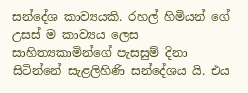සන්දේශ කාව්‍යයකි. රහල් හිමියන් ගේ උසස් ම කාව්‍යය‍ ලෙස සාහිත්‍යකාමින්ගේ පැසසුම් දිනා සි‍‍ටින්නේ සැළලිහිණි සන්දේශය යි. එය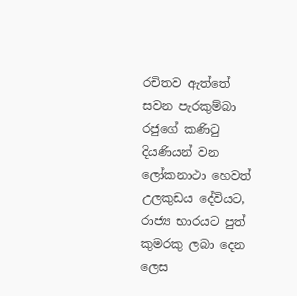රචිතව ඇත්තේ සවන පැරකුම්බා රජුගේ කණිටු දියණියන් වන ලෝකනාථා හෙවත් උලකුඩය දේවියට, රාජ්‍ය භාරයට පුත් කුමරකු ලබා දෙන ලෙස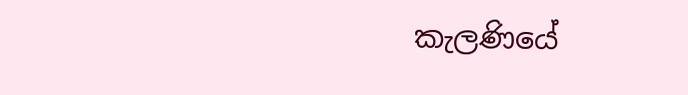කැලණියේ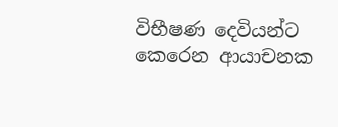විභීෂණ දෙවියන්ට කෙරෙන ආයාචනක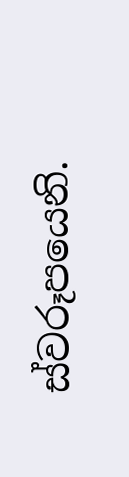ස්වරූපයෙනි.